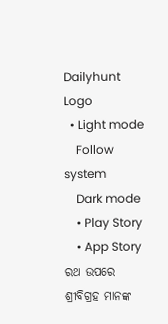Dailyhunt Logo
  • Light mode
    Follow system
    Dark mode
    • Play Story
    • App Story
ରଥ ଉପରେ ଶ୍ରୀବିଗ୍ରହ ମାନଙ୍କ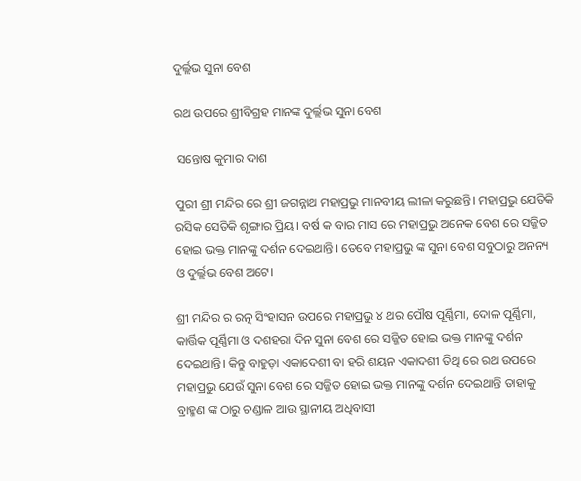ଦୁର୍ଲ୍ଲଭ ସୁନା ବେଶ

ରଥ ଉପରେ ଶ୍ରୀବିଗ୍ରହ ମାନଙ୍କ ଦୁର୍ଲ୍ଲଭ ସୁନା ବେଶ

 ସନ୍ତୋଷ କୁମାର ଦାଶ

ପୁରୀ ଶ୍ରୀ ମନ୍ଦିର ରେ ଶ୍ରୀ ଜଗନ୍ନାଥ ମହାପ୍ରଭୁ ମାନବୀୟ ଲୀଳା କରୁଛନ୍ତି। ମହାପ୍ରଭୁ ଯେତିକି ରସିକ ସେତିକି ଶୃଙ୍ଗାର ପ୍ରିୟ। ବର୍ଷ କ ବାର ମାସ ରେ ମହାପ୍ରଭୁ ଅନେକ ବେଶ ରେ ସଜ୍ଜିତ ହୋଇ ଭକ୍ତ ମାନଙ୍କୁ ଦର୍ଶନ ଦେଇଥାନ୍ତି। ତେବେ ମହାପ୍ରଭୁ ଙ୍କ ସୁନା ବେଶ ସବୁଠାରୁ ଅନନ୍ୟ ଓ ଦୁର୍ଲ୍ଲଭ ବେଶ ଅଟେ।

ଶ୍ରୀ ମନ୍ଦିର ର ରତ୍ନ ସିଂହାସନ ଉପରେ ମହାପ୍ରଭୁ ୪ ଥର ପୌଷ ପୂର୍ଣ୍ଣିମା, ଦୋଳ ପୂର୍ଣ୍ଣିମା, କାର୍ତ୍ତିକ ପୂର୍ଣ୍ଣିମା ଓ ଦଶହରା ଦିନ ସୁନା ବେଶ ରେ ସଜ୍ଜିତ ହୋଇ ଭକ୍ତ ମାନଙ୍କୁ ଦର୍ଶନ ଦେଇଥାନ୍ତି। କିନ୍ତୁ ବାହୁଡ଼ା ଏକାଦେଶୀ ବା ହରି ଶୟନ ଏକାଦଶୀ ତିଥି ରେ ରଥ ଉପରେ ମହାପ୍ରଭୁ ଯେଉଁ ସୁନା ବେଶ ରେ ସଜ୍ଜିତ ହୋଇ ଭକ୍ତ ମାନଙ୍କୁ ଦର୍ଶନ ଦେଇଥାନ୍ତି ତାହାକୁ ବ୍ରାହ୍ମଣ ଙ୍କ ଠାରୁ ଚଣ୍ଡାଳ ଆଉ ସ୍ଥାନୀୟ ଅଧିବାସୀ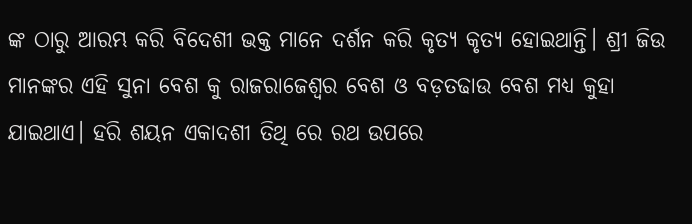ଙ୍କ ଠାରୁ ଆରମ୍ଭ କରି ବିଦେଶୀ ଭକ୍ତ ମାନେ ଦର୍ଶନ କରି କୃତ୍ୟ କୃତ୍ୟ ହୋଇଥାନ୍ତି। ଶ୍ରୀ ଜିଉ ମାନଙ୍କର ଏହି ସୁନା ବେଶ କୁ ରାଜରାଜେଶ୍ୱର ବେଶ ଓ ବଡ଼ତଢାଉ ବେଶ ମଧ୍ଯ କୁହା ଯାଇଥାଏ। ହରି ଶୟନ ଏକାଦଶୀ ତିଥି ରେ ରଥ ଉପରେ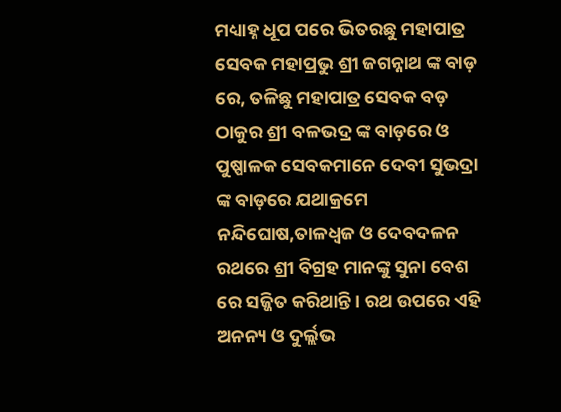ମଧ୍ୟାହ୍ନ ଧୂପ ପରେ ଭିତରଛୁ ମହାପାତ୍ର ସେବକ ମହାପ୍ରଭୁ ଶ୍ରୀ ଜଗନ୍ନାଥ ଙ୍କ ବାଡ଼ ରେ, ତଳିଛୁ ମହାପାତ୍ର ସେବକ ବଡ଼ ଠାକୁର ଶ୍ରୀ ବଳଭଦ୍ର ଙ୍କ ବାଡ଼ରେ ଓ ପୁଷ୍ପାଳକ ସେବକମାନେ ଦେବୀ ସୁଭଦ୍ରା ଙ୍କ ବାଡ଼ରେ ଯଥାକ୍ରମେ ନନ୍ଦିଘୋଷ,ତାଳଧ୍ଵଜ ଓ ଦେବଦଳନ ରଥରେ ଶ୍ରୀ ବିଗ୍ରହ ମାନଙ୍କୁ ସୁନା ବେଶ ରେ ସଜ୍ଜିତ କରିଥାନ୍ତି। ରଥ ଉପରେ ଏହି ଅନନ୍ୟ ଓ ଦୁର୍ଲ୍ଲଭ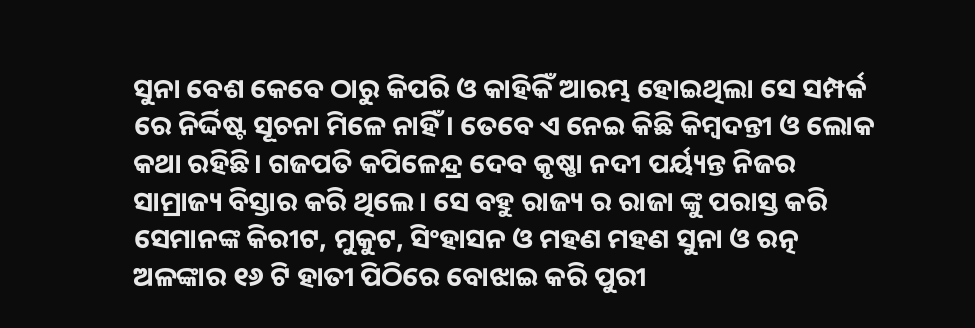ସୁନା ବେଶ କେବେ ଠାରୁ କିପରି ଓ କାହିକିଁ ଆରମ୍ଭ ହୋଇଥିଲା ସେ ସମ୍ପର୍କ ରେ ନିର୍ଦ୍ଦିଷ୍ଟ ସୂଚନା ମିଳେ ନାହିଁ। ତେବେ ଏ ନେଇ କିଛି କିମ୍ବଦନ୍ତୀ ଓ ଲୋକ କଥା ରହିଛି। ଗଜପତି କପିଳେନ୍ଦ୍ର ଦେବ କୃଷ୍ଣା ନଦୀ ପର୍ୟ୍ୟନ୍ତ ନିଜର ସାମ୍ରାଜ୍ୟ ବିସ୍ତାର କରି ଥିଲେ। ସେ ବହୁ ରାଜ୍ୟ ର ରାଜା ଙ୍କୁ ପରାସ୍ତ କରି
ସେମାନଙ୍କ କିରୀଟ, ମୁକୁଟ, ସିଂହାସନ ଓ ମହଣ ମହଣ ସୁନା ଓ ରତ୍ନ ଅଳଙ୍କାର ୧୬ ଟି ହାତୀ ପିଠିରେ ବୋଝାଇ କରି ପୁରୀ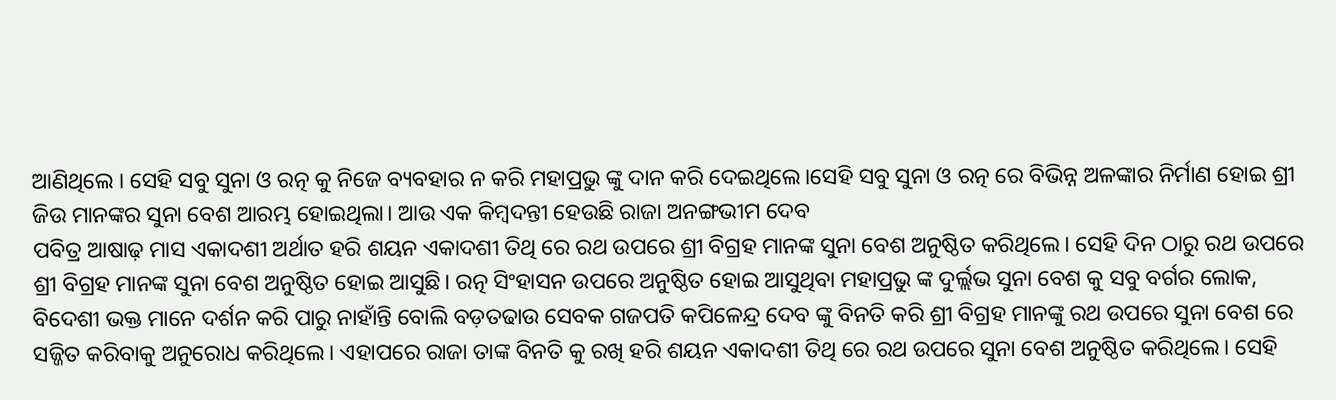ଆଣିଥିଲେ । ସେହି ସବୁ ସୁନା ଓ ରତ୍ନ କୁ ନିଜେ ବ୍ୟବହାର ନ କରି ମହାପ୍ରଭୁ ଙ୍କୁ ଦାନ କରି ଦେଇଥିଲେ।ସେହି ସବୁ ସୁନା ଓ ରତ୍ନ ରେ ବିଭିନ୍ନ ଅଳଙ୍କାର ନିର୍ମାଣ ହୋଇ ଶ୍ରୀ ଜିଉ ମାନଙ୍କର ସୁନା ବେଶ ଆରମ୍ଭ ହୋଇଥିଲା। ଆଉ ଏକ କିମ୍ୱଦନ୍ତୀ ହେଉଛି ରାଜା ଅନଙ୍ଗଭୀମ ଦେବ
ପବିତ୍ର ଆଷାଢ଼ ମାସ ଏକାଦଶୀ ଅର୍ଥାତ ହରି ଶୟନ ଏକାଦଶୀ ତିଥି ରେ ରଥ ଉପରେ ଶ୍ରୀ ବିଗ୍ରହ ମାନଙ୍କ ସୁନା ବେଶ ଅନୁଷ୍ଠିତ କରିଥିଲେ। ସେହି ଦିନ ଠାରୁ ରଥ ଉପରେ ଶ୍ରୀ ବିଗ୍ରହ ମାନଙ୍କ ସୁନା ବେଶ ଅନୁଷ୍ଠିତ ହୋଇ ଆସୁଛି। ରତ୍ନ ସିଂହାସନ ଉପରେ ଅନୁଷ୍ଠିତ ହୋଇ ଆସୁଥିବା ମହାପ୍ରଭୁ ଙ୍କ ଦୁର୍ଲ୍ଲଭ ସୁନା ବେଶ କୁ ସବୁ ବର୍ଗର ଲୋକ, ବିଦେଶୀ ଭକ୍ତ ମାନେ ଦର୍ଶନ କରି ପାରୁ ନାହାଁନ୍ତି ବୋଲି ବଡ଼ତଢାଉ ସେବକ ଗଜପତି କପିଳେନ୍ଦ୍ର ଦେବ ଙ୍କୁ ବିନତି କରି ଶ୍ରୀ ବିଗ୍ରହ ମାନଙ୍କୁ ରଥ ଉପରେ ସୁନା ବେଶ ରେ ସଜ୍ଜିତ କରିବାକୁ ଅନୁରୋଧ କରିଥିଲେ। ଏହାପରେ ରାଜା ତାଙ୍କ ବିନତି କୁ ରଖି ହରି ଶୟନ ଏକାଦଶୀ ତିଥି ରେ ରଥ ଉପରେ ସୁନା ବେଶ ଅନୁଷ୍ଠିତ କରିଥିଲେ। ସେହି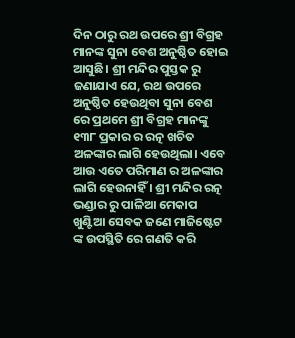ଦିନ ଠାରୁ ରଥ ଉପରେ ଶ୍ରୀ ବିଗ୍ରହ ମାନଙ୍କ ସୁନା ବେଶ ଅନୁଷ୍ଠିତ ହୋଇ ଆସୁଛି। ଶ୍ରୀ ମନ୍ଦିର ପୁସ୍ତକ ରୁ ଜଣାଯାଏ ଯେ, ରଥ ଉପରେ ଅନୁଷ୍ଠିତ ହେଉଥିବା ସୁନା ବେଶ ରେ ପ୍ରଥମେ ଶ୍ରୀ ବିଗ୍ରହ ମାନଙ୍କୁ ୧୩୮ ପ୍ରକାର ର ରତ୍ନ ଖଚିତ ଅଳଙ୍କାର ଲାଗି ହେଉଥିଲା। ଏବେ ଆଉ ଏତେ ପରିମାଣ ର ଅଳଙ୍କାର ଲାଗି ହେଉନାହିଁ । ଶ୍ରୀ ମନ୍ଦିର ରତ୍ନ ଭଣ୍ଡାର ରୁ ପାଳିଆ ମେକାପ ଖୁଣ୍ଟିଆ ସେବକ ଜଣେ ମାଜିଷ୍ଟେଟ ଙ୍କ ଉପସ୍ଥିତି ରେ ଗଣତି କରି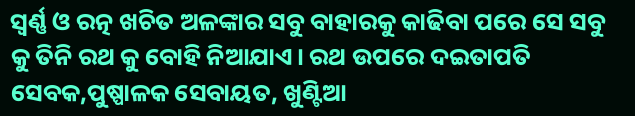ସ୍ୱର୍ଣ୍ଣ ଓ ରତ୍ନ ଖଚିତ ଅଳଙ୍କାର ସବୁ ବାହାରକୁ କାଢିବା ପରେ ସେ ସବୁ କୁ ତିନି ରଥ କୁ ବୋହି ନିଆଯାଏ। ରଥ ଉପରେ ଦଇତାପତି ସେବକ,ପୁଷ୍ପାଳକ ସେବାୟତ, ଖୁଣ୍ଟିଆ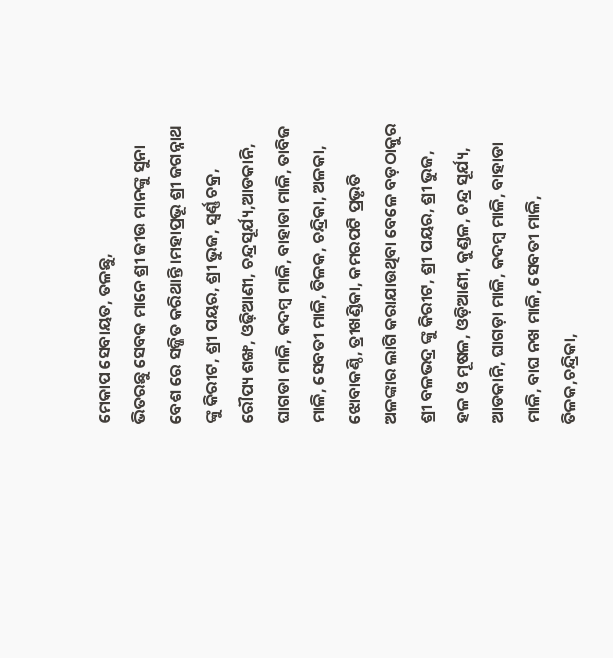ମେକାପ ସେବାୟତ, ତଳଛୁ,
ଭିତରଛୁ ସେବକ ମାନେ ଶ୍ରୀ ଜୀଉ ମାନଙ୍କୁ ସୁନା ବେଶ ରେ ସଜ୍ଜିତ କରିଥାନ୍ତି।ମହାପ୍ରଭୂ ଶ୍ରୀ ଜଗନ୍ନାଥ ଙ୍କୁ କିରୀଟ, ଶ୍ରୀ ପୟର, ଶ୍ରୀ ଭୁଜ, ସ୍ଵର୍ଣ୍ଣ ଚକ୍ର, ରୌପ୍ୟ ଶଙ୍ଖ, ଓଢ଼ିଆଣୀ, ଚନ୍ଦ୍ରସୂର୍ଯ୍ୟ,ଆଡକାନି, ଘାଗଡା ମାଳି, କଦମ୍ବ ମାଳି, ବାହାଡା ମାଳି, ତାବିଜ ମାଳି, ସେବତୀ ମାଳି, ତିଳକ, ଚନ୍ଦ୍ରିକା, ଅଳକା, ଝୋବାକଣ୍ଠି, ତ୍ରୀଖଣ୍ଡିକା, କମରପଟି ପ୍ରଭୃତି ଅଳଙ୍କାର ଲାଗି କରାଯାଉଥିବା ବେଳେ ବଡ଼ଠାକୁର ଶ୍ରୀ ବଳଭଦ୍ର ଙ୍କୁ କିରୀଟ, ଶ୍ରୀ ପୟର, ଶ୍ରୀ ଭୁଜ, ହଳ ଓ ମୂଷଳ, ଓଡ଼ିଆଣୀ, କୁଣ୍ଡଳ, ଚନ୍ଦ୍ର ସୂର୍ଯ୍ୟ, ଆଡକାନି, ଘାଗଡ଼ା ମାଳି, କଦମ୍ବ ମାଳି, ବାହାଡା ମାଳି, ବାଘ ନଖ ମାଳି, ସେବତୀ ମାଳି, ତିଳକ,ଚନ୍ଦ୍ରିକା,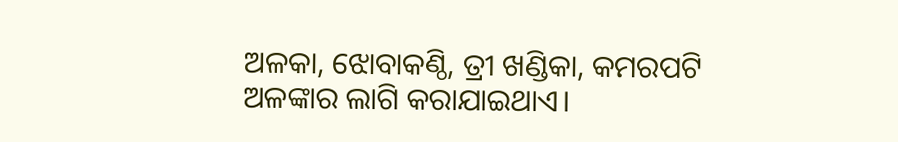ଅଳକା, ଝୋବାକଣ୍ଠି, ତ୍ରୀ ଖଣ୍ଡିକା, କମରପଟି ଅଳଙ୍କାର ଲାଗି କରାଯାଇଥାଏ।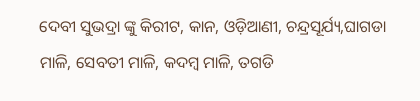ଦେବୀ ସୁଭଦ୍ରା ଙ୍କୁ କିରୀଟ, କାନ, ଓଡ଼ିଆଣୀ, ଚନ୍ଦ୍ରସୂର୍ଯ୍ୟ,ଘାଗଡା ମାଳି, ସେବତୀ ମାଳି, କଦମ୍ବ ମାଳି, ତଗଡି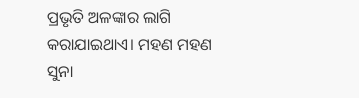ପ୍ରଭୃତି ଅଳଙ୍କାର ଲାଗି କରାଯାଇଥାଏ। ମହଣ ମହଣ ସୁନା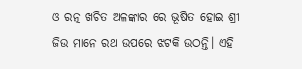ଓ ରତ୍ନ ଖଚିତ ଅଳଙ୍କାର ରେ ଭୂଷିତ ହୋଇ ଶ୍ରୀ ଜିଉ ମାନେ ରଥ ଉପରେ ଝଟକି ଉଠନ୍ତି। ଏହି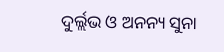ଦୁର୍ଲ୍ଲଭ ଓ ଅନନ୍ୟ ସୁନା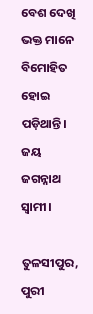ବେଶ ଦେଖି ଭକ୍ତ ମାନେ ବିମୋହିତ ହୋଇ ପଡ଼ିଥାନ୍ତି।
ଜୟ ଜଗନ୍ନାଥ ସ୍ଵାମୀ।

ତୁଳସୀପୁର, ପୁରୀ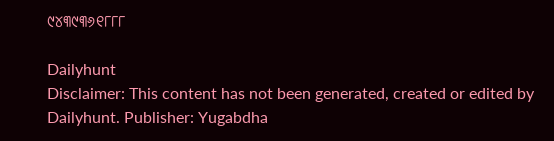୯୪୩୯୩୬୧୮୮୮

Dailyhunt
Disclaimer: This content has not been generated, created or edited by Dailyhunt. Publisher: Yugabdha